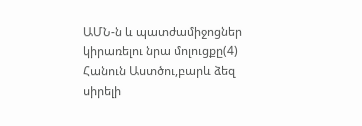ԱՄՆ-ն և պատժամիջոցներ կիրառելու նրա մոլուցքը(4)
Հանուն Աստծու,բարև ձեզ սիրելի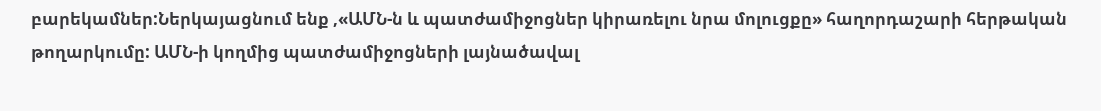բարեկամներ:Ներկայացնում ենք ,«ԱՄՆ-ն և պատժամիջոցներ կիրառելու նրա մոլուցքը» հաղորդաշարի հերթական թողարկումը: ԱՄՆ-ի կողմից պատժամիջոցների լայնածավալ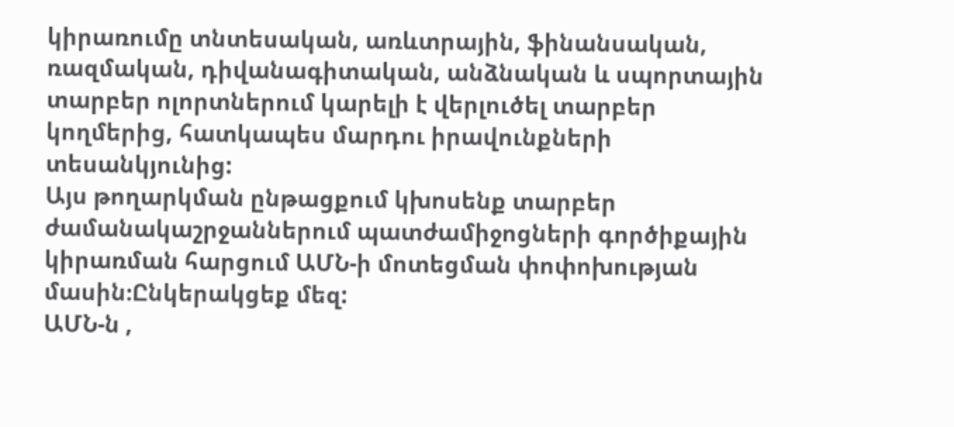կիրառումը տնտեսական, առևտրային, ֆինանսական, ռազմական, դիվանագիտական, անձնական և սպորտային տարբեր ոլորտներում կարելի է վերլուծել տարբեր կողմերից, հատկապես մարդու իրավունքների տեսանկյունից:
Այս թողարկման ընթացքում կխոսենք տարբեր ժամանակաշրջաններում պատժամիջոցների գործիքային կիրառման հարցում ԱՄՆ-ի մոտեցման փոփոխության մասին։Ընկերակցեք մեզ:
ԱՄՆ-ն ,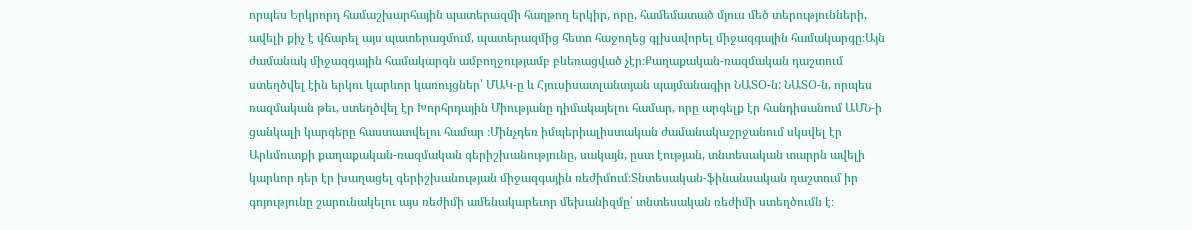որպես Երկրորդ համաշխարհային պատերազմի հաղթող երկիր, որը, համեմատած մյուս մեծ տերությունների, ավելի քիչ է վճարել այս պատերազմում, պատերազմից հետո հաջողեց գլխավորել միջազգային համակարգը։Այն ժամանակ միջազգային համակարգն ամբողջությամբ բևեռացված չէր։Քաղաքական-ռազմական դաշտում ստեղծվել էին երկու կարևոր կառույցներ՝ ՄԱԿ-ը և Հյուսիսատլանտյան պայմանագիր ՆԱՏՕ-ն: ՆԱՏՕ-ն, որպես ռազմական թեւ, ստեղծվել էր Խորհրդային Միությանը դիմակայելու համար, որը արգելք էր հանդիսանում ԱՄՆ-ի ցանկալի կարգերը հաստատվելու համար ։Մինչդեռ իմպերիալիստական ժամանակաշրջանում սկսվել էր Արևմուտքի քաղաքական-ռազմական գերիշխանությունը, սակայն, ըստ էության, տնտեսական տարրն ավելի կարևոր դեր էր խաղացել գերիշխանության միջազգային ռեժիմում։Տնտեսական-ֆինանսական դաշտում իր գոյությունը շարունակելու այս ռեժիմի ամենակարեւոր մեխանիզմը՝ տնտեսական ռեժիմի ստեղծումն է։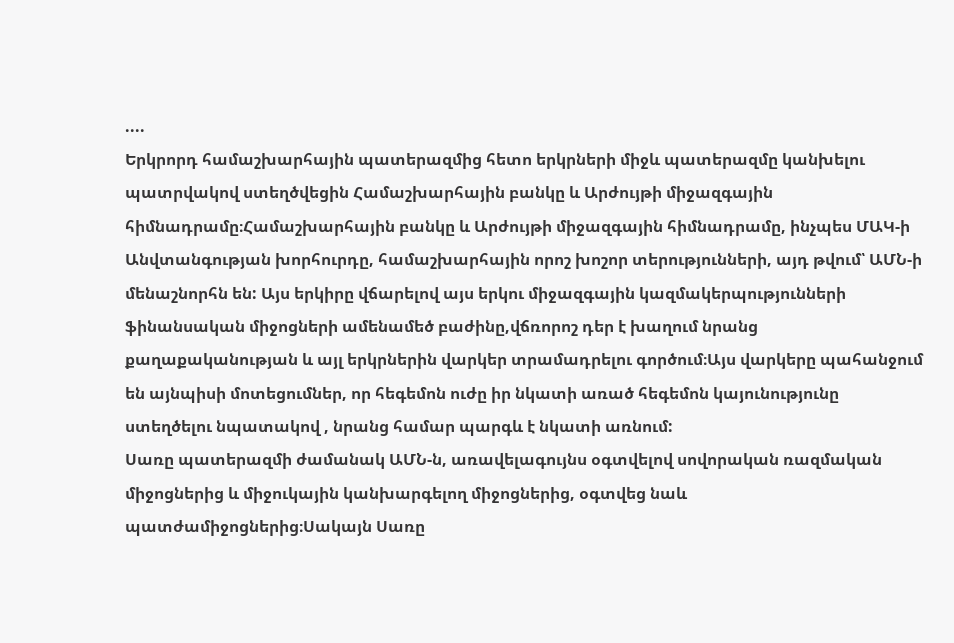....
Երկրորդ համաշխարհային պատերազմից հետո երկրների միջև պատերազմը կանխելու պատրվակով ստեղծվեցին Համաշխարհային բանկը և Արժույթի միջազգային հիմնադրամը։Համաշխարհային բանկը և Արժույթի միջազգային հիմնադրամը, ինչպես ՄԱԿ-ի Անվտանգության խորհուրդը, համաշխարհային որոշ խոշոր տերությունների, այդ թվում՝ ԱՄՆ-ի մենաշնորհն են: Այս երկիրը վճարելով այս երկու միջազգային կազմակերպությունների ֆինանսական միջոցների ամենամեծ բաժինը,վճռորոշ դեր է խաղում նրանց քաղաքականության և այլ երկրներին վարկեր տրամադրելու գործում։Այս վարկերը պահանջում են այնպիսի մոտեցումներ, որ հեգեմոն ուժը իր նկատի առած հեգեմոն կայունությունը ստեղծելու նպատակով , նրանց համար պարգև է նկատի առնում:
Սառը պատերազմի ժամանակ ԱՄՆ-ն, առավելագույնս օգտվելով սովորական ռազմական միջոցներից և միջուկային կանխարգելող միջոցներից, օգտվեց նաև պատժամիջոցներից։Սակայն Սառը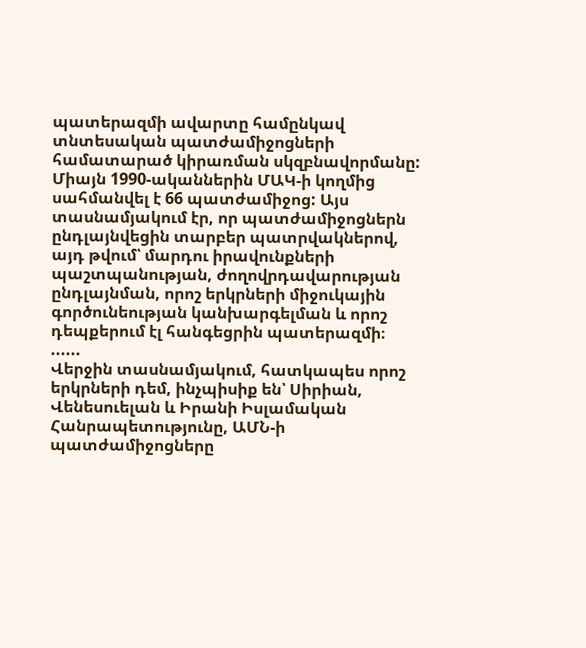պատերազմի ավարտը համընկավ տնտեսական պատժամիջոցների համատարած կիրառման սկզբնավորմանը: Միայն 1990-ականներին ՄԱԿ-ի կողմից սահմանվել է 66 պատժամիջոց: Այս տասնամյակում էր, որ պատժամիջոցներն ընդլայնվեցին տարբեր պատրվակներով, այդ թվում՝ մարդու իրավունքների պաշտպանության, ժողովրդավարության ընդլայնման, որոշ երկրների միջուկային գործունեության կանխարգելման և որոշ դեպքերում էլ հանգեցրին պատերազմի։
......
Վերջին տասնամյակում, հատկապես որոշ երկրների դեմ, ինչպիսիք են՝ Սիրիան, Վենեսուելան և Իրանի Իսլամական Հանրապետությունը, ԱՄՆ-ի պատժամիջոցները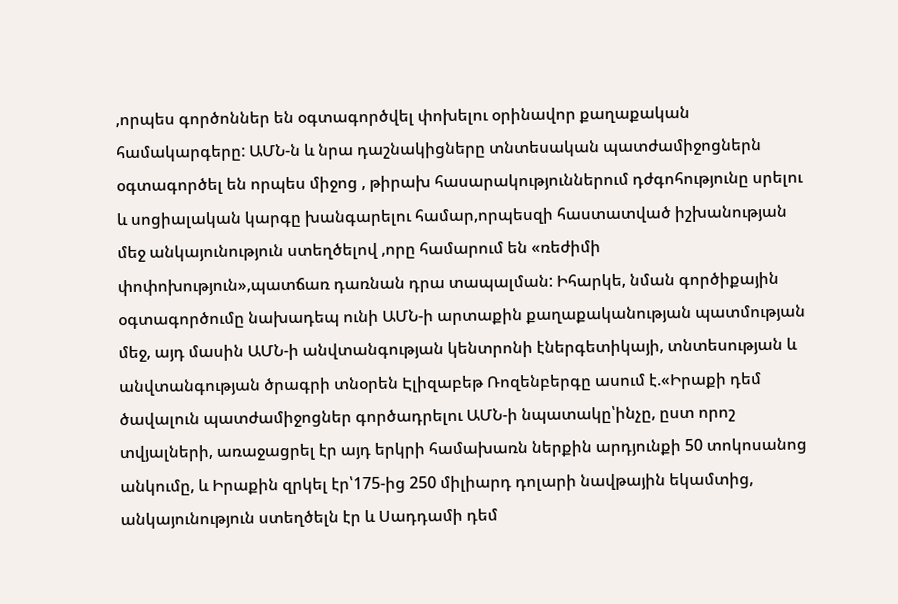,որպես գործոններ են օգտագործվել փոխելու օրինավոր քաղաքական համակարգերը: ԱՄՆ-ն և նրա դաշնակիցները տնտեսական պատժամիջոցներն օգտագործել են որպես միջոց , թիրախ հասարակություններում դժգոհությունը սրելու և սոցիալական կարգը խանգարելու համար,որպեսզի հաստատված իշխանության մեջ անկայունություն ստեղծելով ,որը համարում են «ռեժիմի փոփոխություն»,պատճառ դառնան դրա տապալման: Իհարկե, նման գործիքային օգտագործումը նախադեպ ունի ԱՄՆ-ի արտաքին քաղաքականության պատմության մեջ, այդ մասին ԱՄՆ-ի անվտանգության կենտրոնի էներգետիկայի, տնտեսության և անվտանգության ծրագրի տնօրեն Էլիզաբեթ Ռոզենբերգը ասում է.«Իրաքի դեմ ծավալուն պատժամիջոցներ գործադրելու ԱՄՆ-ի նպատակը՝ինչը, ըստ որոշ տվյալների, առաջացրել էր այդ երկրի համախառն ներքին արդյունքի 50 տոկոսանոց անկումը, և Իրաքին զրկել էր՝175-ից 250 միլիարդ դոլարի նավթային եկամտից, անկայունություն ստեղծելն էր և Սադդամի դեմ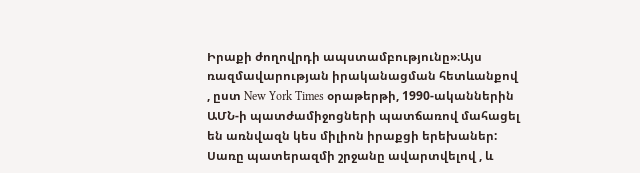Իրաքի ժողովրդի ապստամբությունը»։Այս ռազմավարության իրականացման հետևանքով , ըստ New York Times օրաթերթի, 1990-ականներին ԱՄՆ-ի պատժամիջոցների պատճառով մահացել են առնվազն կես միլիոն իրաքցի երեխաներ:
Սառը պատերազմի շրջանը ավարտվելով , և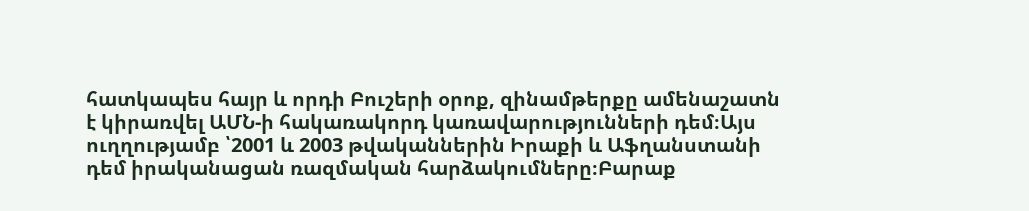հատկապես հայր և որդի Բուշերի օրոք, զինամթերքը ամենաշատն է կիրառվել ԱՄՆ-ի հակառակորդ կառավարությունների դեմ։Այս ուղղությամբ ՝2001 և 2003 թվականներին Իրաքի և Աֆղանստանի դեմ իրականացան ռազմական հարձակումները։Բարաք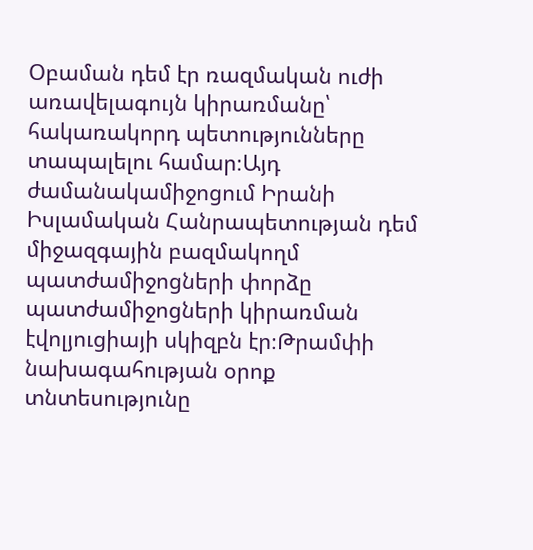Օբաման դեմ էր ռազմական ուժի առավելագույն կիրառմանը՝ հակառակորդ պետությունները տապալելու համար։Այդ ժամանակամիջոցում Իրանի Իսլամական Հանրապետության դեմ միջազգային բազմակողմ պատժամիջոցների փորձը պատժամիջոցների կիրառման էվոլյուցիայի սկիզբն էր։Թրամփի նախագահության օրոք տնտեսությունը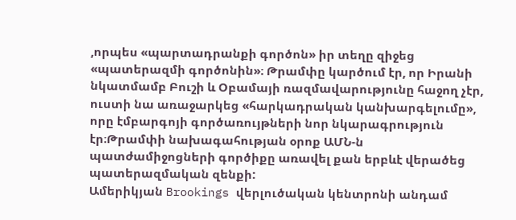,որպես «պարտադրանքի գործոն» իր տեղը զիջեց «պատերազմի գործոնին»։ Թրամփը կարծում էր, որ Իրանի նկատմամբ Բուշի և Օբամայի ռազմավարությունը հաջող չէր, ուստի նա առաջարկեց «հարկադրական կանխարգելումը», որը էմբարգոյի գործառույթների նոր նկարագրություն էր։Թրամփի նախագահության օրոք ԱՄՆ-ն պատժամիջոցների գործիքը առավել քան երբևէ վերածեց պատերազմական զենքի:
Ամերիկյան Brookings վերլուծական կենտրոնի անդամ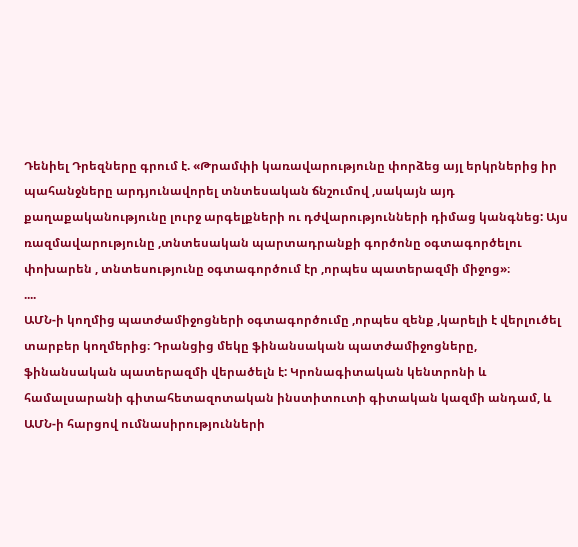Դենիել Դրեզները գրում է. «Թրամփի կառավարությունը փորձեց այլ երկրներից իր պահանջները արդյունավորել տնտեսական ճնշումով ,սակայն այդ քաղաքականությունը լուրջ արգելքների ու դժվարությունների դիմաց կանգնեց: Այս ռազմավարությունը ,տնտեսական պարտադրանքի գործոնը օգտագործելու փոխարեն , տնտեսությունը օգտագործում էր ,որպես պատերազմի միջոց»։
....
ԱՄՆ-ի կողմից պատժամիջոցների օգտագործումը ,որպես զենք ,կարելի է վերլուծել տարբեր կողմերից։ Դրանցից մեկը ֆինանսական պատժամիջոցները, ֆինանսական պատերազմի վերածելն է: Կրոնագիտական կենտրոնի և համալսարանի գիտահետազոտական ինստիտուտի գիտական կազմի անդամ, և ԱՄՆ-ի հարցով ումնասիրությունների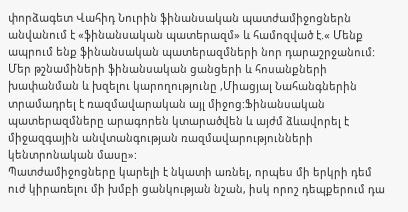փորձագետ Վահիդ Նուրին ֆինանսական պատժամիջոցներն անվանում է «ֆինանսական պատերազմ» և համոզված է.« Մենք ապրում ենք ֆինանսական պատերազմների նոր դարաշրջանում: Մեր թշնամիների ֆինանսական ցանցերի և հոսանքների խափանման և խզելու կարողությունը ,Միացյալ Նահանգներին տրամադրել է ռազմավարական այլ միջոց:Ֆինանսական պատերազմները արագորեն կտարածվեն և այժմ ձևավորել է միջազգային անվտանգության ռազմավարությունների կենտրոնական մասը»:
Պատժամիջոցները կարելի է նկատի առնել, որպես մի երկրի դեմ ուժ կիրառելու մի խմբի ցանկության նշան, իսկ որոշ դեպքերում դա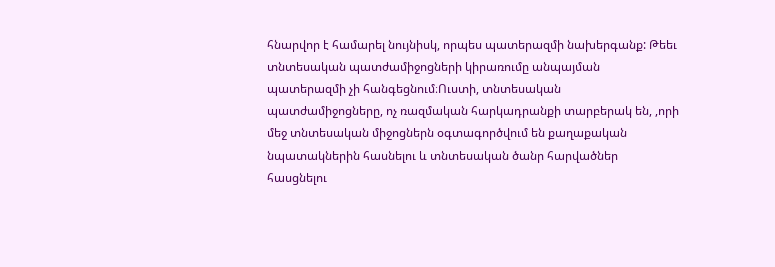հնարվոր է համարել նույնիսկ, որպես պատերազմի նախերգանք: Թեեւ տնտեսական պատժամիջոցների կիրառումը անպայման պատերազմի չի հանգեցնում։Ուստի, տնտեսական պատժամիջոցները, ոչ ռազմական հարկադրանքի տարբերակ են, ,որի մեջ տնտեսական միջոցներն օգտագործվում են քաղաքական նպատակներին հասնելու և տնտեսական ծանր հարվածներ հասցնելու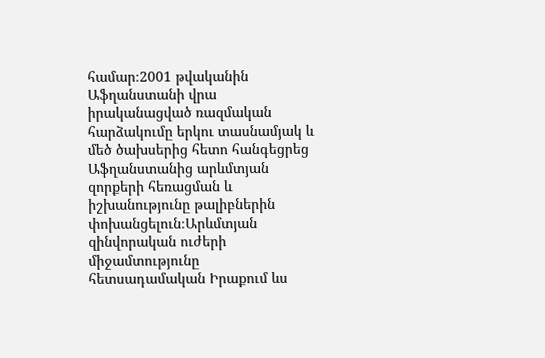համար։2001 թվականին Աֆղանստանի վրա իրականացված ռազմական հարձակումը երկու տասնամյակ և մեծ ծախսերից հետո հանգեցրեց Աֆղանստանից արևմտյան զորքերի հեռացման և իշխանությունը թալիբներին փոխանցելուն։Արևմտյան զինվորական ուժերի միջամտությունը հետսադամական Իրաքում ևս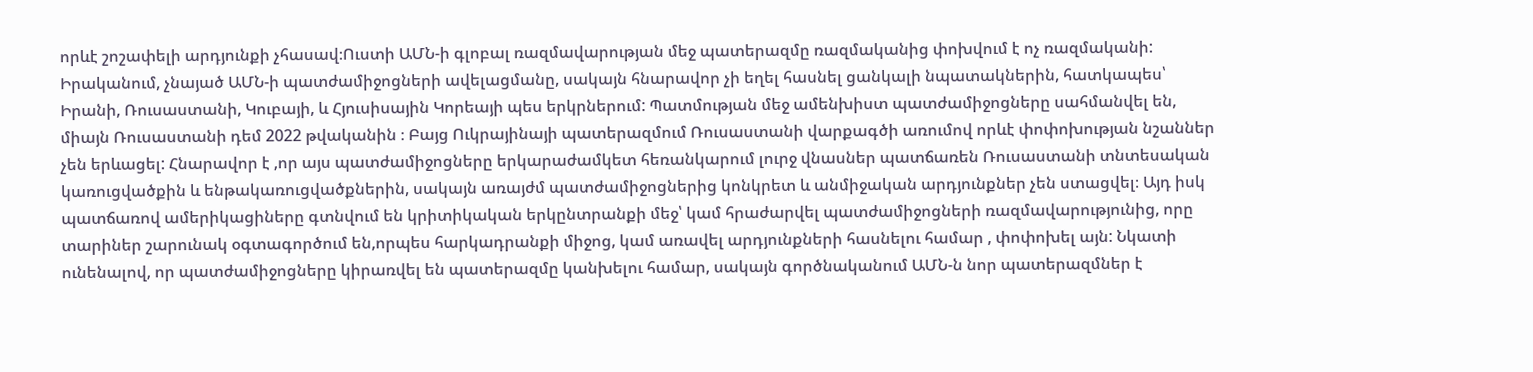որևէ շոշափելի արդյունքի չհասավ։Ուստի ԱՄՆ-ի գլոբալ ռազմավարության մեջ պատերազմը ռազմականից փոխվում է ոչ ռազմականի:
Իրականում, չնայած ԱՄՆ-ի պատժամիջոցների ավելացմանը, սակայն հնարավոր չի եղել հասնել ցանկալի նպատակներին, հատկապես՝ Իրանի, Ռուսաստանի, Կուբայի, և Հյուսիսային Կորեայի պես երկրներում: Պատմության մեջ ամենխիստ պատժամիջոցները սահմանվել են, միայն Ռուսաստանի դեմ 2022 թվականին ։ Բայց Ուկրայինայի պատերազմում Ռուսաստանի վարքագծի առումով որևէ փոփոխության նշաններ չեն երևացել: Հնարավոր է ,որ այս պատժամիջոցները երկարաժամկետ հեռանկարում լուրջ վնասներ պատճառեն Ռուսաստանի տնտեսական կառուցվածքին և ենթակառուցվածքներին, սակայն առայժմ պատժամիջոցներից կոնկրետ և անմիջական արդյունքներ չեն ստացվել։ Այդ իսկ պատճառով ամերիկացիները գտնվում են կրիտիկական երկընտրանքի մեջ՝ կամ հրաժարվել պատժամիջոցների ռազմավարությունից, որը տարիներ շարունակ օգտագործում են,որպես հարկադրանքի միջոց, կամ առավել արդյունքների հասնելու համար , փոփոխել այն: Նկատի ունենալով, որ պատժամիջոցները կիրառվել են պատերազմը կանխելու համար, սակայն գործնականում ԱՄՆ-ն նոր պատերազմներ է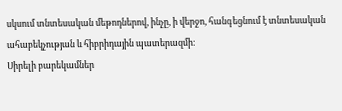սկսում տնտեսական մեթոդներով, ինչը, ի վերջո, հանգեցնում է տնտեսական ահաբեկչության և հիբրիդային պատերազմի։
Սիրելի բարեկամներ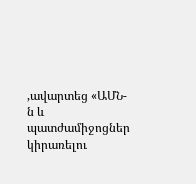,ավարտեց «ԱՄՆ-ն և պատժամիջոցներ կիրառելու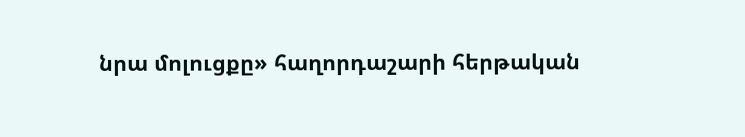նրա մոլուցքը» հաղորդաշարի հերթական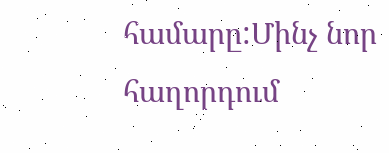համարը:Մինչ նոր հաղորդում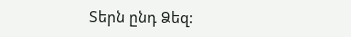Տերն ընդ Ձեզ: